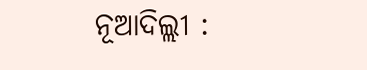ନୂଆଦିଲ୍ଲୀ :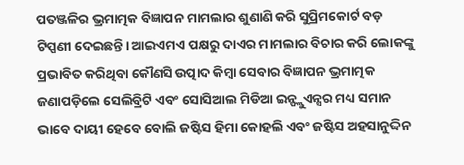ପତଞ୍ଜଳିର ଭ୍ରମାତ୍ମକ ବିଜ୍ଞାପନ ମାମଲାର ଶୁଣାଣି କରି ସୁପ୍ରିମକୋର୍ଟ ବଡ଼ ଟିପ୍ପଣୀ ଦେଇଛନ୍ତି। ଆଇଏମଏ ପକ୍ଷରୁ ଦାଏର ମାମଲାର ବିଚାର କରି ଲୋକଙ୍କୁ ପ୍ରଭାବିତ କରିଥିବା କୌଣସି ଉତ୍ପାଦ କିମ୍ବା ସେବାର ବିଜ୍ଞାପନ ଭ୍ରମାତ୍ମକ ଜଣାପଡ଼ିଲେ ସେଲିବ୍ରିଟି ଏବଂ ସୋସିଆଲ ମିଡିଆ ଇନ୍ଫ୍ଲୁଏନ୍ସର ମଧ୍ୟ ସମାନ ଭାବେ ଦାୟୀ ହେବେ ବୋଲି ଜଷ୍ଟିସ ହିମା କୋହଲି ଏବଂ ଜଷ୍ଟିସ ଅହସାନୁଦ୍ଦିନ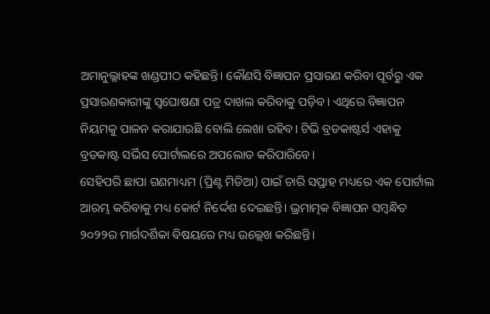ଅମାନୁଲ୍ଲାହଙ୍କ ଖଣ୍ଡପୀଠ କହିଛନ୍ତି। କୌଣସି ବିଜ୍ଞାପନ ପ୍ରସାରଣ କରିବା ପୂର୍ବରୁ ଏକ ପ୍ରସାରଣକାରୀଙ୍କୁ ସ୍ବଘୋଷଣା ପତ୍ର ଦାଖଲ କରିବାକୁ ପଡ଼ିବ। ଏଥିରେ ବିଜ୍ଞାପନ ନିୟମକୁ ପାଳନ କରାଯାଉଛି ବୋଲି ଲେଖା ରହିବ। ଟିଭି ବ୍ରଡକାଷ୍ଟର୍ସ ଏହାକୁ ବ୍ରଡକାଷ୍ଟ ସର୍ଭିସ ପୋର୍ଟାଲରେ ଅପଲୋଡ କରିପାରିବେ।
ସେହିପରି ଛାପା ଗଣମାଧ୍ୟମ (ପ୍ରିଣ୍ଟ ମିଡିଆ) ପାଇଁ ଚାରି ସପ୍ତାହ ମଧ୍ୟରେ ଏକ ପୋର୍ଟାଲ ଆରମ୍ଭ କରିବାକୁ ମଧ୍ୟ କୋର୍ଟ ନିର୍ଦ୍ଦେଶ ଦେଇଛନ୍ତି। ଭ୍ରମାତ୍ମକ ବିଜ୍ଞାପନ ସମ୍ବନ୍ଧିତ ୨୦୨୨ର ମାର୍ଗଦର୍ଶିକା ବିଷୟରେ ମଧ୍ୟ ଉଲ୍ଲେଖ କରିଛନ୍ତି।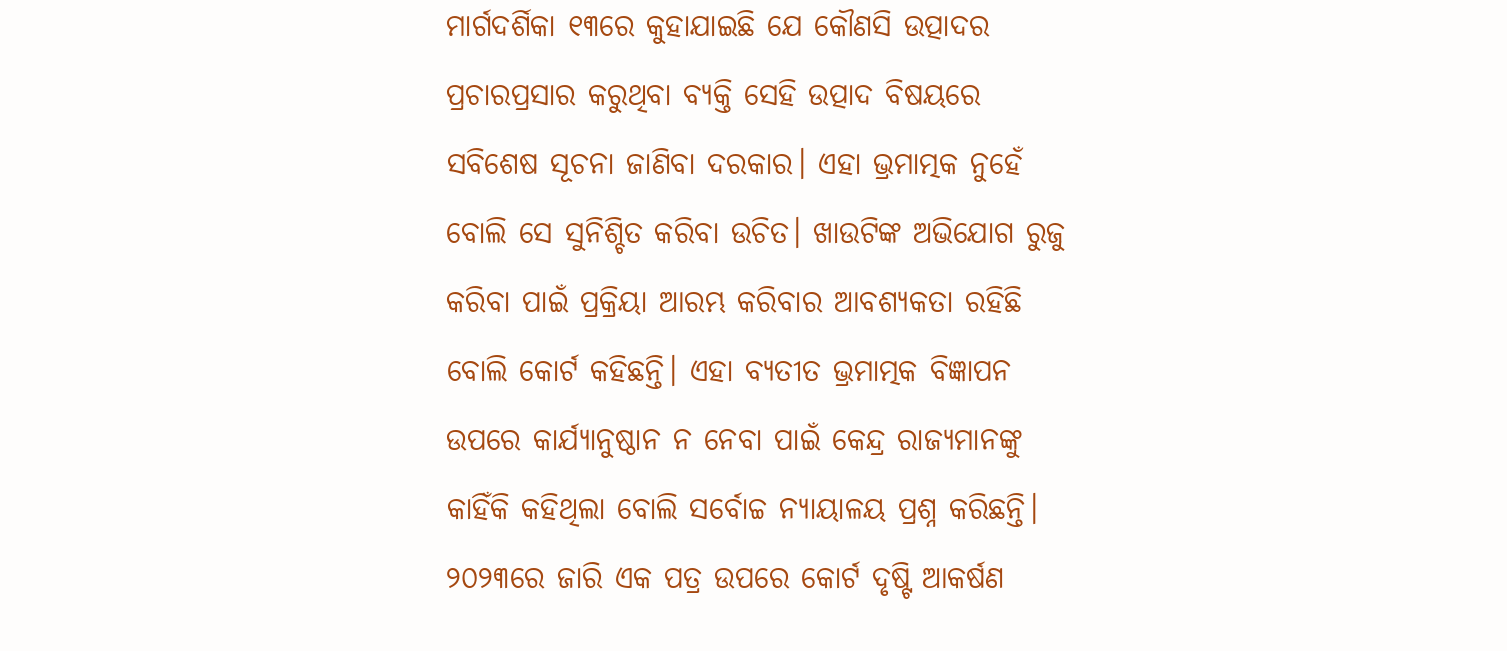ମାର୍ଗଦର୍ଶିକା ୧୩ରେ କୁହାଯାଇଛି ଯେ କୌଣସି ଉତ୍ପାଦର ପ୍ରଚାରପ୍ରସାର କରୁଥିବା ବ୍ୟକ୍ତି ସେହି ଉତ୍ପାଦ ବିଷୟରେ ସବିଶେଷ ସୂଚନା ଜାଣିବା ଦରକାର। ଏହା ଭ୍ରମାତ୍ମକ ନୁହେଁ ବୋଲି ସେ ସୁନିଶ୍ଚିତ କରିବା ଉଚିତ। ଖାଉଟିଙ୍କ ଅଭିଯୋଗ ରୁଜୁ କରିବା ପାଇଁ ପ୍ରକ୍ରିୟା ଆରମ୍ଭ କରିବାର ଆବଶ୍ୟକତା ରହିଛି ବୋଲି କୋର୍ଟ କହିଛନ୍ତି। ଏହା ବ୍ୟତୀତ ଭ୍ରମାତ୍ମକ ବିଜ୍ଞାପନ ଉପରେ କାର୍ଯ୍ୟାନୁଷ୍ଠାନ ନ ନେବା ପାଇଁ କେନ୍ଦ୍ର ରାଜ୍ୟମାନଙ୍କୁ କାହିଁକି କହିଥିଲା ବୋଲି ସର୍ବୋଚ୍ଚ ନ୍ୟାୟାଳୟ ପ୍ରଶ୍ନ କରିଛନ୍ତି। ୨୦୨୩ରେ ଜାରି ଏକ ପତ୍ର ଉପରେ କୋର୍ଟ ଦୃଷ୍ଟି ଆକର୍ଷଣ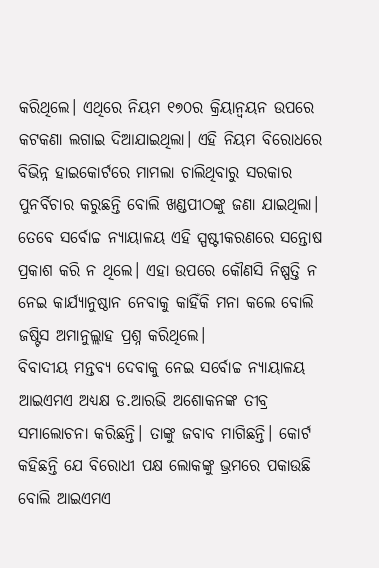କରିଥିଲେ। ଏଥିରେ ନିୟମ ୧୭୦ର କ୍ରିୟାନ୍ବୟନ ଉପରେ କଟକଣା ଲଗାଇ ଦିଆଯାଇଥିଲା। ଏହି ନିୟମ ବିରୋଧରେ ବିଭିନ୍ନ ହାଇକୋର୍ଟରେ ମାମଲା ଚାଲିଥିବାରୁ ସରକାର ପୁନର୍ବିଚାର କରୁଛନ୍ତି ବୋଲି ଖଣ୍ଡପୀଠଙ୍କୁ ଜଣା ଯାଇଥିଲା। ତେବେ ସର୍ବୋଚ୍ଚ ନ୍ୟାୟାଳୟ ଏହି ସ୍ପଷ୍ଟୀକରଣରେ ସନ୍ତୋଷ ପ୍ରକାଶ କରି ନ ଥିଲେ। ଏହା ଉପରେ କୌଣସି ନିଷ୍ପତ୍ତି ନ ନେଇ କାର୍ଯ୍ୟାନୁଷ୍ଠାନ ନେବାକୁ କାହିଁକି ମନା କଲେ ବୋଲି ଜଷ୍ଟିସ ଅମାନୁଲ୍ଲାହ ପ୍ରଶ୍ନ କରିଥିଲେ।
ବିବାଦୀୟ ମନ୍ତବ୍ୟ ଦେବାକୁ ନେଇ ସର୍ବୋଚ୍ଚ ନ୍ୟାୟାଳୟ ଆଇଏମଏ ଅଧ୍ୟକ୍ଷ ଡ.ଆରଭି ଅଶୋକନଙ୍କ ତୀବ୍ର ସମାଲୋଚନା କରିଛନ୍ତି। ତାଙ୍କୁ ଜବାବ ମାଗିଛନ୍ତି। କୋର୍ଟ କହିଛନ୍ତି ଯେ ବିରୋଧୀ ପକ୍ଷ ଲୋକଙ୍କୁ ଭ୍ରମରେ ପକାଉଛି ବୋଲି ଆଇଏମଏ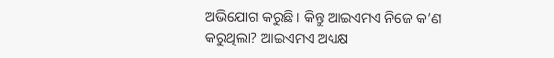ଅଭିଯୋଗ କରୁଛି। କିନ୍ତୁ ଆଇଏମଏ ନିଜେ କ’ଣ କରୁଥିଲା? ଆଇଏମଏ ଅଧ୍ୟକ୍ଷ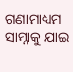ଗଣାମାଧ୍ୟମ ସାମ୍ନାକୁ ଯାଇ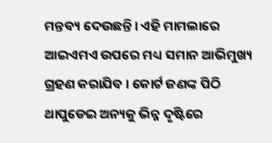ମନ୍ତବ୍ୟ ଦେଉଛନ୍ତି। ଏହି ମାମଲାରେ ଆଇଏମଏ ଉପରେ ମଧ୍ୟ ସମାନ ଆଭିମୁଖ୍ୟ ଗ୍ରହଣ କରାଯିବ। କୋର୍ଟ ଜଣଙ୍କ ପିଠି ଥାପୁଡେଇ ଅନ୍ୟକୁ ଭିନ୍ନ ଦୃଷ୍ଟିରେ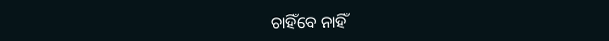ଚାହିଁବେ ନାହିଁ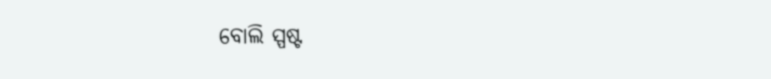ବୋଲି ସ୍ପଷ୍ଟ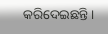କରିଦେଇଛନ୍ତି।